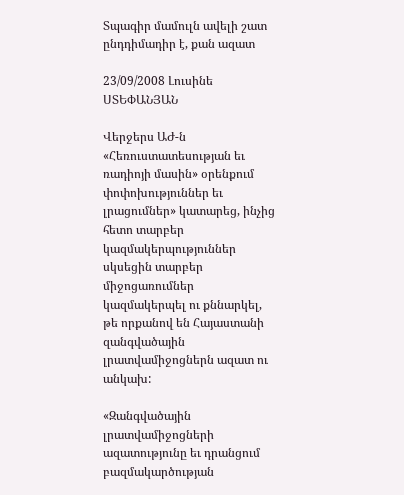Տպագիր մամուլն ավելի շատ ընդդիմադիր է, քան ազատ

23/09/2008 Լուսինե ՍՏԵՓԱՆՅԱՆ

Վերջերս ԱԺ-ն «Հեռուստատեսության եւ ռադիոյի մասին» օրենքում փոփոխություններ եւ լրացումներ» կատարեց, ինչից հետո տարբեր կազմակերպություններ սկսեցին տարբեր միջոցառումներ կազմակերպել ու քննարկել, թե որքանով են Հայաստանի զանգվածային լրատվամիջոցներն ազատ ու անկախ:

«Զանգվածային լրատվամիջոցների ազատությունը եւ դրանցում բազմակարծության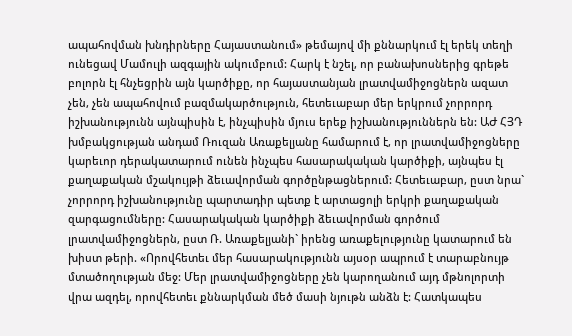ապահովման խնդիրները Հայաստանում» թեմայով մի քննարկում էլ երեկ տեղի ունեցավ Մամուլի ազգային ակումբում: Հարկ է նշել, որ բանախոսներից գրեթե բոլորն էլ հնչեցրին այն կարծիքը, որ հայաստանյան լրատվամիջոցներն ազատ չեն, չեն ապահովում բազմակարծություն, հետեւաբար մեր երկրում չորրորդ իշխանությունն այնպիսին է, ինչպիսին մյուս երեք իշխանություններն են: ԱԺ ՀՅԴ խմբակցության անդամ Ռուզան Առաքելյանը համարում է, որ լրատվամիջոցները կարեւոր դերակատարում ունեն ինչպես հասարակական կարծիքի, այնպես էլ քաղաքական մշակույթի ձեւավորման գործընթացներում: Հետեւաբար, ըստ նրա` չորրորդ իշխանությունը պարտադիր պետք է արտացոլի երկրի քաղաքական զարգացումները: Հասարակական կարծիքի ձեւավորման գործում լրատվամիջոցներն, ըստ Ռ. Առաքելյանի` իրենց առաքելությունը կատարում են խիստ թերի. «Որովհետեւ մեր հասարակությունն այսօր ապրում է տարաբնույթ մտածողության մեջ: Մեր լրատվամիջոցները չեն կարողանում այդ մթնոլորտի վրա ազդել, որովհետեւ քննարկման մեծ մասի նյութն անձն է: Հատկապես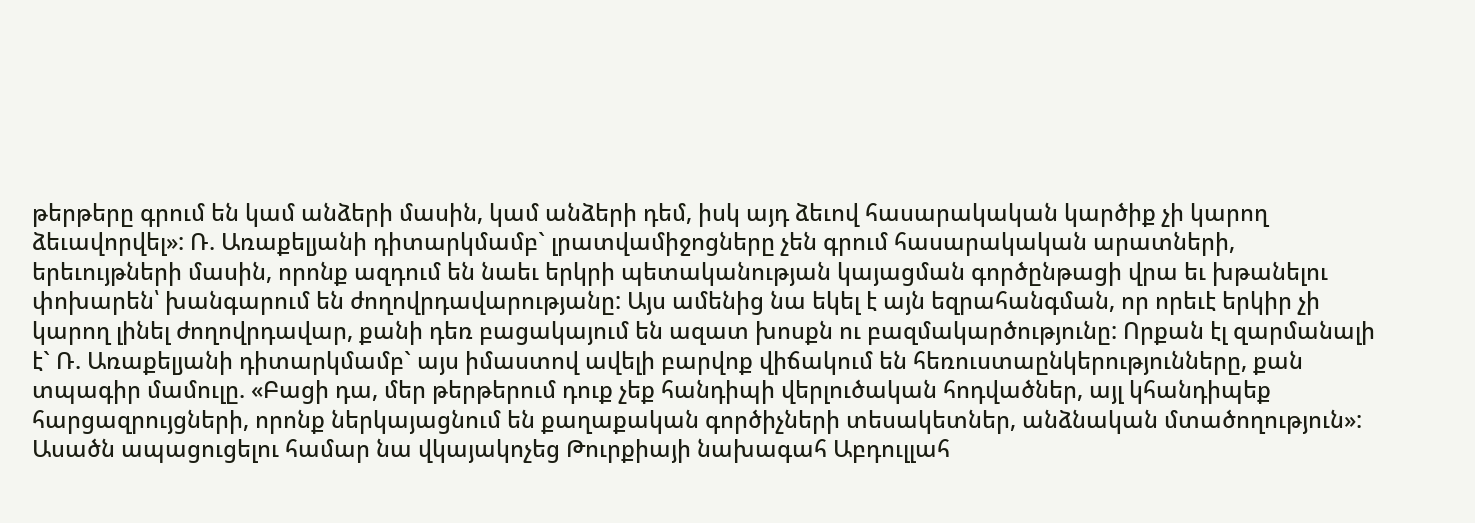թերթերը գրում են կամ անձերի մասին, կամ անձերի դեմ, իսկ այդ ձեւով հասարակական կարծիք չի կարող ձեւավորվել»: Ռ. Առաքելյանի դիտարկմամբ` լրատվամիջոցները չեն գրում հասարակական արատների, երեւույթների մասին, որոնք ազդում են նաեւ երկրի պետականության կայացման գործընթացի վրա եւ խթանելու փոխարեն՝ խանգարում են ժողովրդավարությանը: Այս ամենից նա եկել է այն եզրահանգման, որ որեւէ երկիր չի կարող լինել ժողովրդավար, քանի դեռ բացակայում են ազատ խոսքն ու բազմակարծությունը: Որքան էլ զարմանալի է` Ռ. Առաքելյանի դիտարկմամբ` այս իմաստով ավելի բարվոք վիճակում են հեռուստաընկերությունները, քան տպագիր մամուլը. «Բացի դա, մեր թերթերում դուք չեք հանդիպի վերլուծական հոդվածներ, այլ կհանդիպեք հարցազրույցների, որոնք ներկայացնում են քաղաքական գործիչների տեսակետներ, անձնական մտածողություն»: Ասածն ապացուցելու համար նա վկայակոչեց Թուրքիայի նախագահ Աբդուլլահ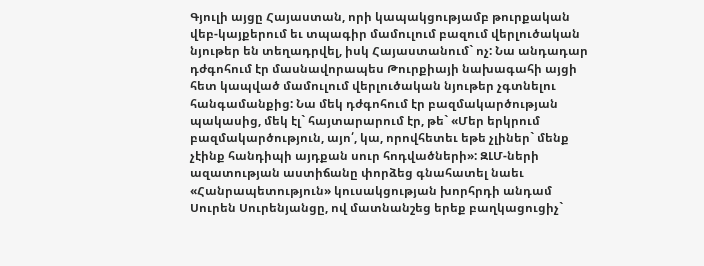Գյուլի այցը Հայաստան, որի կապակցությամբ թուրքական վեբ-կայքերում եւ տպագիր մամուլում բազում վերլուծական նյութեր են տեղադրվել, իսկ Հայաստանում` ոչ: Նա անդադար դժգոհում էր մասնավորապես Թուրքիայի նախագահի այցի հետ կապված մամուլում վերլուծական նյութեր չգտնելու հանգամանքից: Նա մեկ դժգոհում էր բազմակարծության պակասից, մեկ էլ` հայտարարում էր, թե` «Մեր երկրում բազմակարծություն, այո՛, կա, որովհետեւ եթե չլիներ` մենք չէինք հանդիպի այդքան սուր հոդվածների»: ԶԼՄ-ների ազատության աստիճանը փորձեց գնահատել նաեւ «Հանրապետություն» կուսակցության խորհրդի անդամ Սուրեն Սուրենյանցը, ով մատնանշեց երեք բաղկացուցիչ`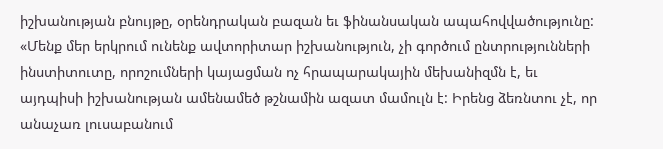իշխանության բնույթը, օրենդրական բազան եւ ֆինանսական ապահովվածությունը: «Մենք մեր երկրում ունենք ավտորիտար իշխանություն, չի գործում ընտրությունների ինստիտուտը, որոշումների կայացման ոչ հրապարակային մեխանիզմն է, եւ այդպիսի իշխանության ամենամեծ թշնամին ազատ մամուլն է: Իրենց ձեռնտու չէ, որ անաչառ լուսաբանում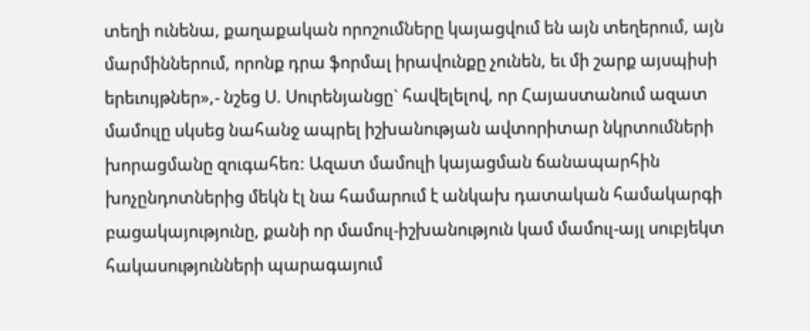տեղի ունենա, քաղաքական որոշումները կայացվում են այն տեղերում, այն մարմիններում, որոնք դրա ֆորմալ իրավունքը չունեն, եւ մի շարք այսպիսի երեւույթներ»,- նշեց Ս. Սուրենյանցը` հավելելով, որ Հայաստանում ազատ մամուլը սկսեց նահանջ ապրել իշխանության ավտորիտար նկրտումների խորացմանը զուգահեռ: Ազատ մամուլի կայացման ճանապարհին խոչընդոտներից մեկն էլ նա համարում է անկախ դատական համակարգի բացակայությունը, քանի որ մամուլ-իշխանություն կամ մամուլ-այլ սուբյեկտ հակասությունների պարագայում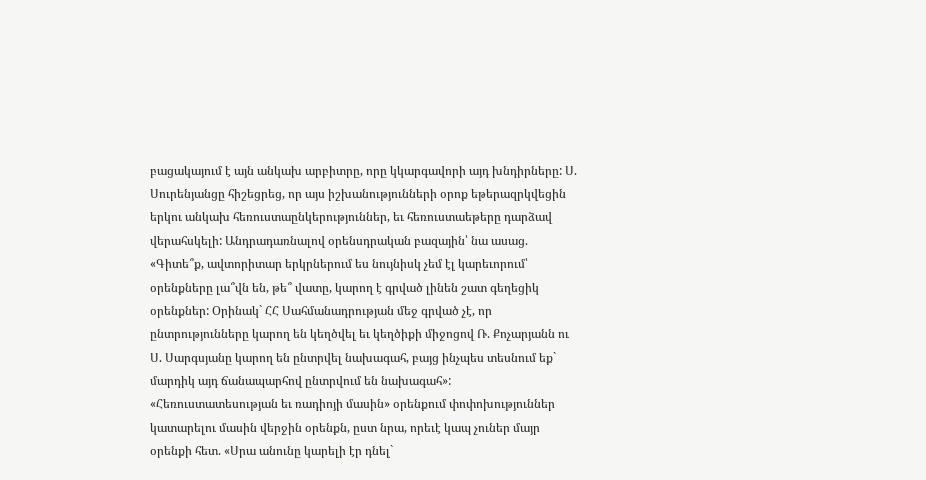բացակայում է այն անկախ արբիտրը, որը կկարգավորի այդ խնդիրները: Ս. Սուրենյանցը հիշեցրեց, որ այս իշխանությունների օրոք եթերազրկվեցին երկու անկախ հեռուստաընկերություններ, եւ հեռուստաեթերը դարձավ վերահսկելի: Անդրադառնալով օրենսդրական բազային՝ նա ասաց. «Գիտե՞ք, ավտորիտար երկրներում ես նույնիսկ չեմ էլ կարեւորում՝ օրենքները լա՞վն են, թե՞ վատը, կարող է գրված լինեն շատ գեղեցիկ օրենքներ: Օրինակ` ՀՀ Սահմանադրության մեջ գրված չէ, որ ընտրությունները կարող են կեղծվել եւ կեղծիքի միջոցով Ռ. Քոչարյանն ու Ս. Սարգսյանը կարող են ընտրվել նախագահ, բայց ինչպես տեսնում եք` մարդիկ այդ ճանապարհով ընտրվում են նախագահ»: «Հեռուստատեսության եւ ռադիոյի մասին» օրենքում փոփոխություններ կատարելու մասին վերջին օրենքն, ըստ նրա, որեւէ կապ չուներ մայր օրենքի հետ. «Սրա անունը կարելի էր դնել`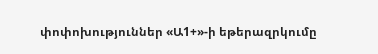փոփոխություններ «Ա1+»-ի եթերազրկումը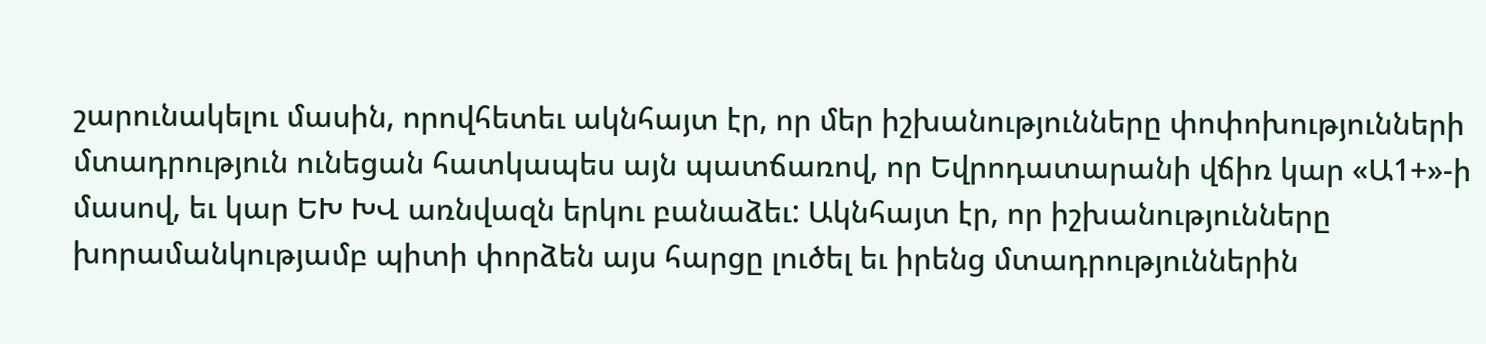շարունակելու մասին, որովհետեւ ակնհայտ էր, որ մեր իշխանությունները փոփոխությունների մտադրություն ունեցան հատկապես այն պատճառով, որ Եվրոդատարանի վճիռ կար «Ա1+»-ի մասով, եւ կար ԵԽ ԽՎ առնվազն երկու բանաձեւ: Ակնհայտ էր, որ իշխանությունները խորամանկությամբ պիտի փորձեն այս հարցը լուծել եւ իրենց մտադրություններին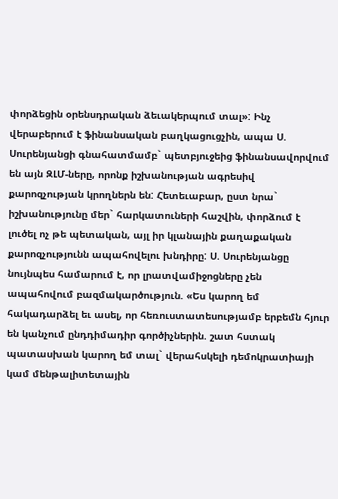փորձեցին օրենսդրական ձեւակերպում տալ»: Ինչ վերաբերում է ֆինանսական բաղկացուցչին, ապա Ս. Սուրենյանցի գնահատմամբ` պետբյուջեից ֆինանսավորվում են այն ԶԼՄ-ները, որոնք իշխանության ագրեսիվ քարոզչության կրողներն են: Հետեւաբար, ըստ նրա` իշխանությունը մեր` հարկատուների հաշվին, փորձում է լուծել ոչ թե պետական, այլ իր կլանային քաղաքական քարոզչությունն ապահովելու խնդիրը: Ս. Սուրենյանցը նույնպես համարում է, որ լրատվամիջոցները չեն ապահովում բազմակարծություն. «Ես կարող եմ հակադարձել եւ ասել, որ հեռուստատեսությամբ երբեմն հյուր են կանչում ընդդիմադիր գործիչներին. շատ հստակ պատասխան կարող եմ տալ` վերահսկելի դեմոկրատիայի կամ մենթալիտետային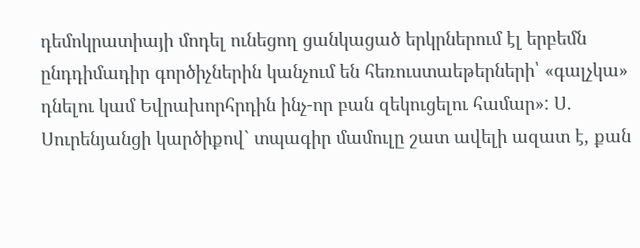դեմոկրատիայի մոդել ունեցող ցանկացած երկրներում էլ երբեմն ընդդիմադիր գործիչներին կանչում են հեռուստաեթերների՝ «գալչկա» դնելու կամ Եվրախորհրդին ինչ-որ բան զեկուցելու համար»: Ս. Սուրենյանցի կարծիքով` տպագիր մամուլը շատ ավելի ազատ է, քան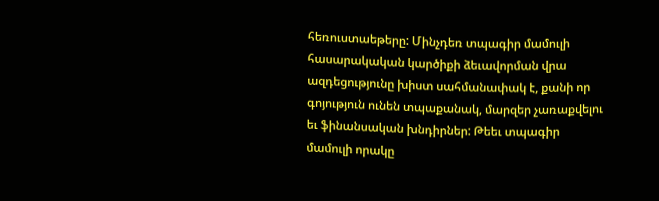հեռուստաեթերը: Մինչդեռ տպագիր մամուլի հասարակական կարծիքի ձեւավորման վրա ազդեցությունը խիստ սահմանափակ է, քանի որ գոյություն ունեն տպաքանակ, մարզեր չառաքվելու եւ ֆինանսական խնդիրներ: Թեեւ տպագիր մամուլի որակը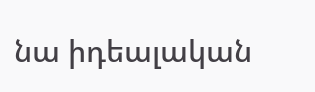նա իդեալական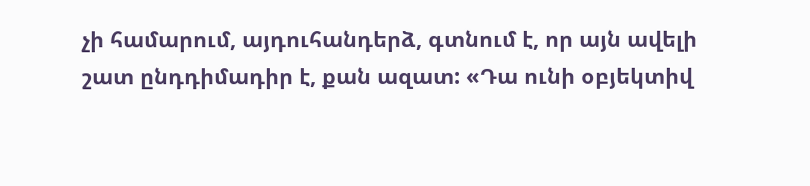չի համարում, այդուհանդերձ, գտնում է, որ այն ավելի շատ ընդդիմադիր է, քան ազատ: «Դա ունի օբյեկտիվ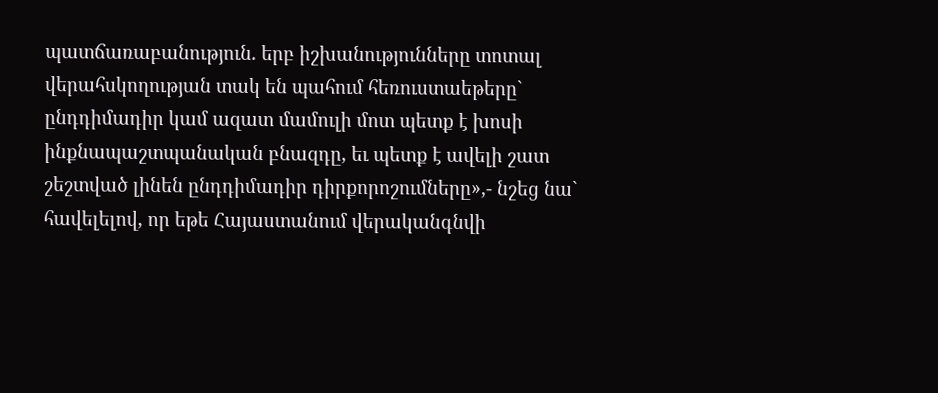պատճառաբանություն. երբ իշխանությունները տոտալ վերահսկողության տակ են պահում հեռուստաեթերը` ընդդիմադիր կամ ազատ մամուլի մոտ պետք է խոսի ինքնապաշտպանական բնազդը, եւ պետք է ավելի շատ շեշտված լինեն ընդդիմադիր դիրքորոշումները»,- նշեց նա` հավելելով, որ եթե Հայաստանում վերականգնվի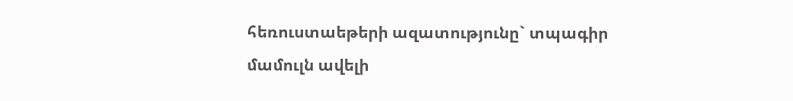հեռուստաեթերի ազատությունը` տպագիր մամուլն ավելի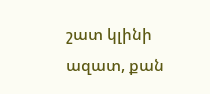շատ կլինի ազատ, քան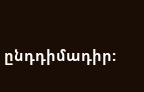ընդդիմադիր: